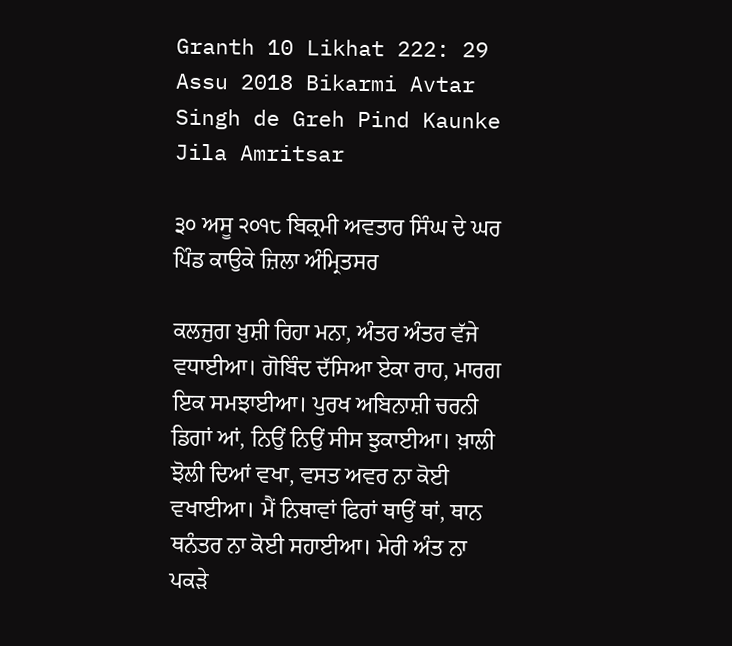Granth 10 Likhat 222: 29 Assu 2018 Bikarmi Avtar Singh de Greh Pind Kaunke Jila Amritsar

੩੦ ਅਸੂ ੨੦੧੮ ਬਿਕ੍ਰਮੀ ਅਵਤਾਰ ਸਿੰਘ ਦੇ ਘਰ ਪਿੰਡ ਕਾਉਕੇ ਜ਼ਿਲਾ ਅੰਮ੍ਰਿਤਸਰ

ਕਲਜੁਗ ਖ਼ੁਸ਼ੀ ਰਿਹਾ ਮਨਾ, ਅੰਤਰ ਅੰਤਰ ਵੱਜੇ ਵਧਾਈਆ। ਗੋਬਿੰਦ ਦੱਸਿਆ ਏਕਾ ਰਾਹ, ਮਾਰਗ ਇਕ ਸਮਝਾਈਆ। ਪੁਰਖ ਅਬਿਨਾਸ਼ੀ ਚਰਨੀ ਡਿਗਾਂ ਆਂ, ਨਿਉਂ ਨਿਉਂ ਸੀਸ ਝੁਕਾਈਆ। ਖ਼ਾਲੀ ਝੋਲੀ ਦਿਆਂ ਵਖਾ, ਵਸਤ ਅਵਰ ਨਾ ਕੋਈ ਵਖਾਈਆ। ਮੈਂ ਨਿਥਾਵਾਂ ਫਿਰਾਂ ਥਾਉਂ ਥਾਂ, ਥਾਨ ਥਨੰਤਰ ਨਾ ਕੋਈ ਸਹਾਈਆ। ਮੇਰੀ ਅੰਤ ਨਾ ਪਕੜੇ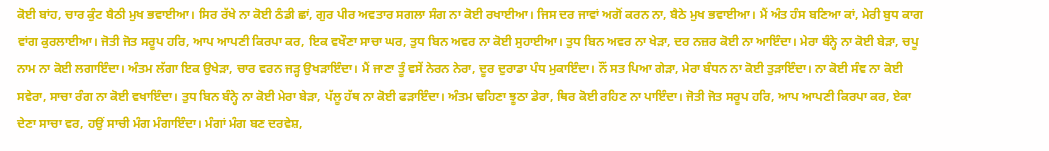ਕੋਈ ਬਾਂਹ, ਚਾਰ ਕੁੰਟ ਬੈਠੀ ਮੁਖ ਭਵਾਈਆ। ਸਿਰ ਰੱਖੇ ਨਾ ਕੋਈ ਠੰਡੀ ਛਾਂ, ਗੁਰ ਪੀਰ ਅਵਤਾਰ ਸਗਲਾ ਸੰਗ ਨਾ ਕੋਈ ਰਖਾਈਆ। ਜਿਸ ਦਰ ਜਾਵਾਂ ਅਗੋਂ ਕਰਨ ਨਾ, ਬੈਠੇ ਮੁਖ ਭਵਾਈਆ। ਮੈਂ ਅੰਤ ਹੰਸ ਬਣਿਆ ਕਾਂ, ਮੇਰੀ ਬੁਧ ਕਾਗ ਵਾਂਗ ਕੁਰਲਾਈਆ। ਜੋਤੀ ਜੋਤ ਸਰੂਪ ਹਰਿ, ਆਪ ਆਪਣੀ ਕਿਰਪਾ ਕਰ, ਇਕ ਵਖੌਣਾ ਸਾਚਾ ਘਰ, ਤੁਧ ਬਿਨ ਅਵਰ ਨਾ ਕੋਈ ਸੁਹਾਈਆ। ਤੁਧ ਬਿਨ ਅਵਰ ਨਾ ਖੇੜਾ, ਦਰ ਨਜ਼ਰ ਕੋਈ ਨਾ ਆਇੰਦਾ। ਮੇਰਾ ਬੰਨ੍ਹੇ ਨਾ ਕੋਈ ਬੇੜਾ, ਚਪੂ ਨਾਮ ਨਾ ਕੋਈ ਲਗਾਇੰਦਾ। ਅੰਤਮ ਲੱਗਾ ਇਕ ਉਖੇੜਾ, ਚਾਰ ਵਰਨ ਜੜ੍ਹ ਉਖੜਾਇੰਦਾ। ਮੈਂ ਜਾਣਾ ਤੂੰ ਵਸੇਂ ਨੇਰਨ ਨੇਰਾ, ਦੂਰ ਦੁਰਾਡਾ ਪੰਧ ਮੁਕਾਇੰਦਾ। ਨੌਂ ਸਤ ਪਿਆ ਗੇੜਾ, ਮੇਰਾ ਬੰਧਨ ਨਾ ਕੋਈ ਤੁੜਾਇੰਦਾ। ਨਾ ਕੋਈ ਸੰਞ ਨਾ ਕੋਈ ਸਵੇਰਾ, ਸਾਚਾ ਰੰਗ ਨਾ ਕੋਈ ਵਖਾਇੰਦਾ। ਤੁਧ ਬਿਨ ਬੰਨ੍ਹੇ ਨਾ ਕੋਈ ਮੇਰਾ ਬੇੜਾ, ਪੱਲੂ ਹੱਥ ਨਾ ਕੋਈ ਫੜਾਇੰਦਾ। ਅੰਤਮ ਢਹਿਣਾ ਝੂਠਾ ਡੇਰਾ, ਥਿਰ ਕੋਈ ਰਹਿਣ ਨਾ ਪਾਇੰਦਾ। ਜੋਤੀ ਜੋਤ ਸਰੂਪ ਹਰਿ, ਆਪ ਆਪਣੀ ਕਿਰਪਾ ਕਰ, ਏਕਾ ਦੇਣਾ ਸਾਚਾ ਵਰ, ਹਉਂ ਸਾਚੀ ਮੰਗ ਮੰਗਾਇੰਦਾ। ਮੰਗਾਂ ਮੰਗ ਬਣ ਦਰਵੇਸ਼,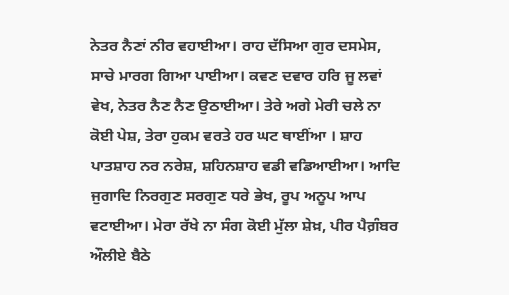ਨੇਤਰ ਨੈਣਾਂ ਨੀਰ ਵਹਾਈਆ। ਰਾਹ ਦੱਸਿਆ ਗੁਰ ਦਸਮੇਸ, ਸਾਚੇ ਮਾਰਗ ਗਿਆ ਪਾਈਆ। ਕਵਣ ਦਵਾਰ ਹਰਿ ਜੂ ਲਵਾਂ ਵੇਖ, ਨੇਤਰ ਨੈਣ ਨੈਣ ਉਠਾਈਆ। ਤੇਰੇ ਅਗੇ ਮੇਰੀ ਚਲੇ ਨਾ ਕੋਈ ਪੇਸ਼, ਤੇਰਾ ਹੁਕਮ ਵਰਤੇ ਹਰ ਘਟ ਥਾਈਂਆ । ਸ਼ਾਹ ਪਾਤਸ਼ਾਹ ਨਰ ਨਰੇਸ਼, ਸ਼ਹਿਨਸ਼ਾਹ ਵਡੀ ਵਡਿਆਈਆ। ਆਦਿ ਜੁਗਾਦਿ ਨਿਰਗੁਣ ਸਰਗੁਣ ਧਰੇ ਭੇਖ, ਰੂਪ ਅਨੂਪ ਆਪ ਵਟਾਈਆ। ਮੇਰਾ ਰੱਖੇ ਨਾ ਸੰਗ ਕੋਈ ਮੁੱਲਾ ਸ਼ੇਖ਼, ਪੀਰ ਪੈਗ਼ੰਬਰ ਔਲੀਏ ਬੈਠੇ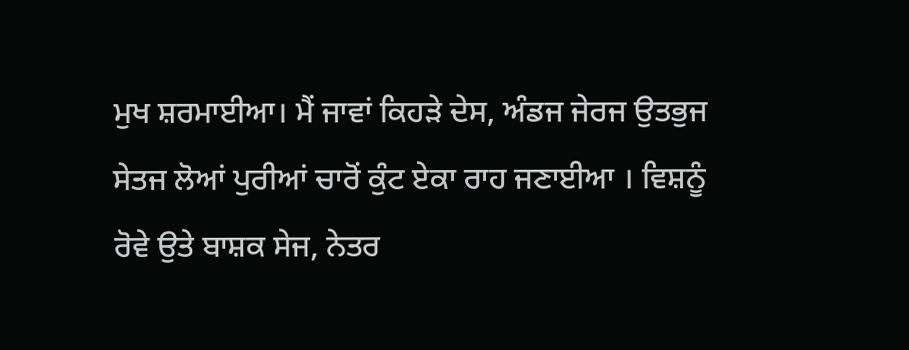ਮੁਖ ਸ਼ਰਮਾਈਆ। ਮੈਂ ਜਾਵਾਂ ਕਿਹੜੇ ਦੇਸ, ਅੰਡਜ ਜੇਰਜ ਉਤਭੁਜ ਸੇਤਜ ਲੋਆਂ ਪੁਰੀਆਂ ਚਾਰੋਂ ਕੁੰਟ ਏਕਾ ਰਾਹ ਜਣਾਈਆ । ਵਿਸ਼ਨੂੰ ਰੋਵੇ ਉਤੇ ਬਾਸ਼ਕ ਸੇਜ, ਨੇਤਰ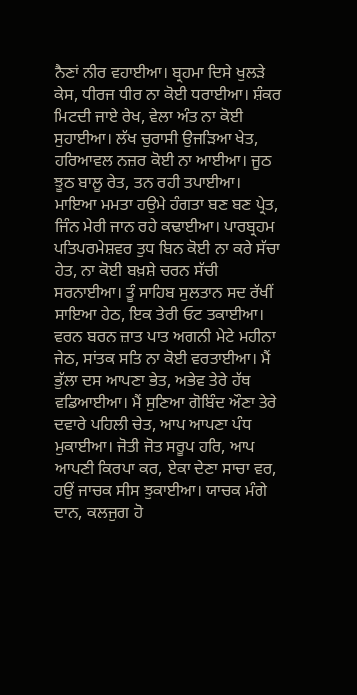ਨੈਣਾਂ ਨੀਰ ਵਹਾਈਆ। ਬ੍ਰਹਮਾ ਦਿਸੇ ਖੁਲੜੇ ਕੇਸ, ਧੀਰਜ ਧੀਰ ਨਾ ਕੋਈ ਧਰਾਈਆ। ਸ਼ੰਕਰ ਮਿਟਦੀ ਜਾਏ ਰੇਖ, ਵੇਲਾ ਅੰਤ ਨਾ ਕੋਈ ਸੁਹਾਈਆ। ਲੱਖ ਚੁਰਾਸੀ ਉਜੜਿਆ ਖੇਤ, ਹਰਿਆਵਲ ਨਜ਼ਰ ਕੋਈ ਨਾ ਆਈਆ। ਜੂਠ ਝੂਠ ਬਾਲੂ ਰੇਤ, ਤਨ ਰਹੀ ਤਪਾਈਆ। ਮਾਇਆ ਮਮਤਾ ਹਉਮੇ ਹੰਗਤਾ ਬਣ ਬਣ ਪ੍ਰੇਤ, ਜਿੰਨ ਮੇਰੀ ਜਾਨ ਰਹੇ ਕਢਾਈਆ। ਪਾਰਬ੍ਰਹਮ ਪਤਿਪਰਮੇਸ਼ਵਰ ਤੁਧ ਬਿਨ ਕੋਈ ਨਾ ਕਰੇ ਸੱਚਾ ਹੇਤ, ਨਾ ਕੋਈ ਬਖ਼ਸ਼ੇ ਚਰਨ ਸੱਚੀ ਸਰਨਾਈਆ। ਤੂੰ ਸਾਹਿਬ ਸੁਲਤਾਨ ਸਦ ਰੱਖੀਂ ਸਾਇਆ ਹੇਠ, ਇਕ ਤੇਰੀ ਓਟ ਤਕਾਈਆ। ਵਰਨ ਬਰਨ ਜ਼ਾਤ ਪਾਤ ਅਗਨੀ ਮੇਟੇ ਮਹੀਨਾ ਜੇਠ, ਸਾਂਤਕ ਸਤਿ ਨਾ ਕੋਈ ਵਰਤਾਈਆ। ਮੈਂ ਭੁੱਲਾ ਦਸ ਆਪਣਾ ਭੇਤ, ਅਭੇਵ ਤੇਰੇ ਹੱਥ ਵਡਿਆਈਆ। ਮੈਂ ਸੁਣਿਆ ਗੋਬਿੰਦ ਔਣਾ ਤੇਰੇ ਦਵਾਰੇ ਪਹਿਲੀ ਚੇਤ, ਆਪ ਆਪਣਾ ਪੰਧ ਮੁਕਾਈਆ। ਜੋਤੀ ਜੋਤ ਸਰੂਪ ਹਰਿ, ਆਪ ਆਪਣੀ ਕਿਰਪਾ ਕਰ, ਏਕਾ ਦੇਣਾ ਸਾਚਾ ਵਰ, ਹਉਂ ਜਾਚਕ ਸੀਸ ਝੁਕਾਈਆ। ਯਾਚਕ ਮੰਗੇ ਦਾਨ, ਕਲਜੁਗ ਹੋ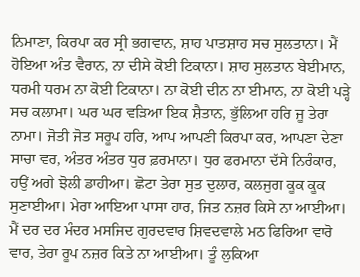ਨਿਮਾਣਾ, ਕਿਰਪਾ ਕਰ ਸ੍ਰੀ ਭਗਵਾਨ, ਸ਼ਾਹ ਪਾਤਸ਼ਾਹ ਸਚ ਸੁਲਤਾਨਾ। ਮੈਂ ਹੋਇਆ ਅੰਤ ਵੈਰਾਨ, ਨਾ ਦੀਸੇ ਕੋਈ ਟਿਕਾਨਾ। ਸ਼ਾਹ ਸੁਲਤਾਨ ਬੇਈਮਾਨ, ਧਰਮੀ ਧਰਮ ਨਾ ਕੋਈ ਟਿਕਾਨਾ। ਨਾ ਕੋਈ ਦੀਨ ਨਾ ਈਮਾਨ, ਨਾ ਕੋਈ ਪੜ੍ਹੇ ਸਚ ਕਲਾਮਾ। ਘਰ ਘਰ ਵੜਿਆ ਇਕ ਸ਼ੈਤਾਨ, ਭੁੱਲਿਆ ਹਰਿ ਜੂ ਤੇਰਾ ਨਾਮਾ। ਜੋਤੀ ਜੋਤ ਸਰੂਪ ਹਰਿ, ਆਪ ਆਪਣੀ ਕਿਰਪਾ ਕਰ, ਆਪਣਾ ਦੇਣਾ ਸਾਚਾ ਵਰ, ਅੰਤਰ ਅੰਤਰ ਧੁਰ ਫ਼ਰਮਾਨਾ। ਧੁਰ ਫਰਮਾਨਾ ਦੱਸੇ ਨਿਰੰਕਾਰ, ਹਉਂ ਅਗੇ ਝੋਲੀ ਡਾਹੀਆ। ਛੋਟਾ ਤੇਰਾ ਸੁਤ ਦੁਲਾਰ, ਕਲਜੁਗ ਕੂਕ ਕੂਕ ਸੁਣਾਈਆ। ਮੇਰਾ ਆਇਆ ਪਾਸਾ ਹਾਰ, ਜਿਤ ਨਜ਼ਰ ਕਿਸੇ ਨਾ ਆਈਆ। ਮੈਂ ਦਰ ਦਰ ਮੰਦਰ ਮਸਜਿਦ ਗੁਰਦਵਾਰ ਸ਼ਿਵਦਵਾਲੇ ਮਠ ਫਿਰਿਆ ਵਾਰੋ ਵਾਰ, ਤੇਰਾ ਰੂਪ ਨਜ਼ਰ ਕਿਤੇ ਨਾ ਆਈਆ। ਤੂੰ ਲੁਕਿਆ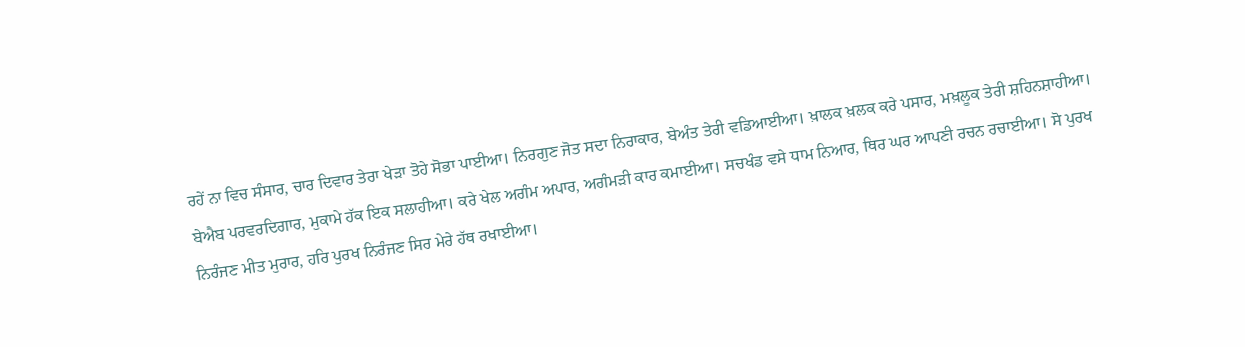ਰਹੇਂ ਨਾ ਵਿਚ ਸੰਸਾਰ, ਚਾਰ ਦਿਵਾਰ ਤੇਰਾ ਖੇੜਾ ਤੋਹੇ ਸੋਭਾ ਪਾਈਆ। ਨਿਰਗੁਣ ਜੋਤ ਸਦਾ ਨਿਰਾਕਾਰ, ਬੇਅੰਤ ਤੇਰੀ ਵਡਿਆਈਆ। ਖ਼ਾਲਕ ਖ਼ਲਕ ਕਰੇ ਪਸਾਰ, ਮਖ਼ਲੂਕ ਤੇਰੀ ਸ਼ਹਿਨਸ਼ਾਹੀਆ। ਬੇਐਬ ਪਰਵਰਦਿਗਾਰ, ਮੁਕਾਮੇ ਹੱਕ ਇਕ ਸਲਾਹੀਆ। ਕਰੇ ਖੇਲ ਅਗੰਮ ਅਪਾਰ, ਅਗੰਮੜੀ ਕਾਰ ਕਮਾਈਆ। ਸਚਖੰਡ ਵਸੇ ਧਾਮ ਨਿਆਰ, ਥਿਰ ਘਰ ਆਪਣੀ ਰਚਨ ਰਚਾਈਆ। ਸੋ ਪੁਰਖ ਨਿਰੰਜਣ ਮੀਤ ਮੁਰਾਰ, ਹਰਿ ਪੁਰਖ ਨਿਰੰਜਣ ਸਿਰ ਮੇਰੇ ਹੱਥ ਰਖਾਈਆ।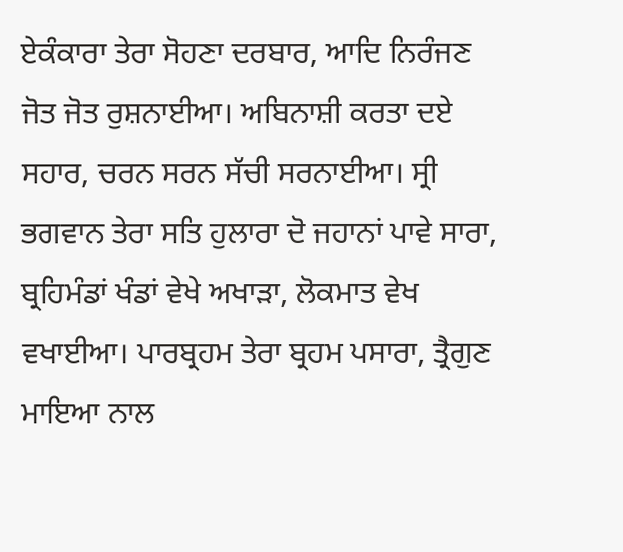ਏਕੰਕਾਰਾ ਤੇਰਾ ਸੋਹਣਾ ਦਰਬਾਰ, ਆਦਿ ਨਿਰੰਜਣ ਜੋਤ ਜੋਤ ਰੁਸ਼ਨਾਈਆ। ਅਬਿਨਾਸ਼ੀ ਕਰਤਾ ਦਏ ਸਹਾਰ, ਚਰਨ ਸਰਨ ਸੱਚੀ ਸਰਨਾਈਆ। ਸ੍ਰੀ ਭਗਵਾਨ ਤੇਰਾ ਸਤਿ ਹੁਲਾਰਾ ਦੋ ਜਹਾਨਾਂ ਪਾਵੇ ਸਾਰਾ, ਬ੍ਰਹਿਮੰਡਾਂ ਖੰਡਾਂ ਵੇਖੇ ਅਖਾੜਾ, ਲੋਕਮਾਤ ਵੇਖ ਵਖਾਈਆ। ਪਾਰਬ੍ਰਹਮ ਤੇਰਾ ਬ੍ਰਹਮ ਪਸਾਰਾ, ਤ੍ਰੈਗੁਣ ਮਾਇਆ ਨਾਲ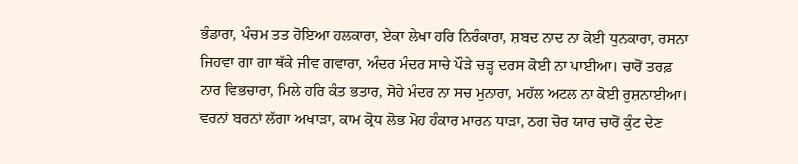ਭੰਡਾਰਾ, ਪੰਚਮ ਤਤ ਹੋਇਆ ਹਲਕਾਰਾ, ਏਕਾ ਲੇਖਾ ਹਰਿ ਨਿਰੰਕਾਰਾ, ਸ਼ਬਦ ਨਾਦ ਨਾ ਕੋਈ ਧੁਨਕਾਰਾ, ਰਸਨਾ ਜਿਹਵਾ ਗਾ ਗਾ ਥੱਕੇ ਜੀਵ ਗਵਾਰਾ, ਅੰਦਰ ਮੰਦਰ ਸਾਚੇ ਪੌੜੇ ਚੜ੍ਹ ਦਰਸ ਕੋਈ ਨਾ ਪਾਈਆ। ਚਾਰੋਂ ਤਰਫ਼ ਨਾਰ ਵਿਭਚਾਰਾ, ਮਿਲੇ ਹਰਿ ਕੰਤ ਭਤਾਰ, ਸੋਹੇ ਮੰਦਰ ਨਾ ਸਚ ਮੁਨਾਰਾ, ਮਹੱਲ ਅਟਲ ਨਾ ਕੋਈ ਰੁਸ਼ਨਾਈਆ। ਵਰਨਾਂ ਬਰਨਾਂ ਲੱਗਾ ਅਖਾੜਾ, ਕਾਮ ਕ੍ਰੋਧ ਲੋਭ ਮੋਹ ਹੰਕਾਰ ਮਾਰਨ ਧਾੜਾ, ਠਗ ਚੋਰ ਯਾਰ ਚਾਰੋਂ ਕੁੰਟ ਦੇਣ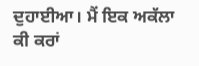ਦੁਹਾਈਆ। ਮੈਂ ਇਕ ਅਕੱਲਾ ਕੀ ਕਰਾਂ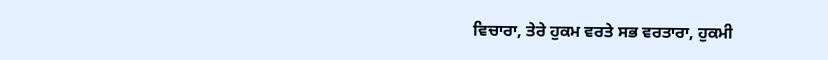ਵਿਚਾਰਾ, ਤੇਰੇ ਹੁਕਮ ਵਰਤੇ ਸਭ ਵਰਤਾਰਾ, ਹੁਕਮੀ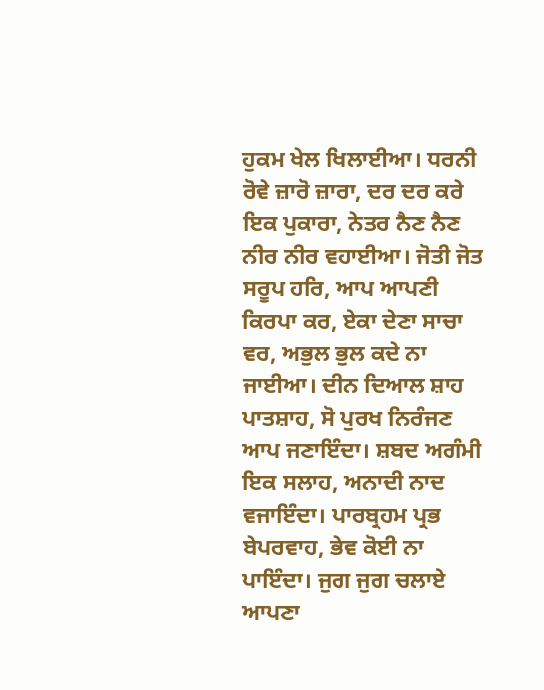ਹੁਕਮ ਖੇਲ ਖਿਲਾਈਆ। ਧਰਨੀ ਰੋਵੇ ਜ਼ਾਰੋ ਜ਼ਾਰਾ, ਦਰ ਦਰ ਕਰੇ ਇਕ ਪੁਕਾਰਾ, ਨੇਤਰ ਨੈਣ ਨੈਣ ਨੀਰ ਨੀਰ ਵਹਾਈਆ। ਜੋਤੀ ਜੋਤ ਸਰੂਪ ਹਰਿ, ਆਪ ਆਪਣੀ ਕਿਰਪਾ ਕਰ, ਏਕਾ ਦੇਣਾ ਸਾਚਾ ਵਰ, ਅਭੁਲ ਭੁਲ ਕਦੇ ਨਾ ਜਾਈਆ। ਦੀਨ ਦਿਆਲ ਸ਼ਾਹ ਪਾਤਸ਼ਾਹ, ਸੋ ਪੁਰਖ ਨਿਰੰਜਣ ਆਪ ਜਣਾਇੰਦਾ। ਸ਼ਬਦ ਅਗੰਮੀ ਇਕ ਸਲਾਹ, ਅਨਾਦੀ ਨਾਦ ਵਜਾਇੰਦਾ। ਪਾਰਬ੍ਰਹਮ ਪ੍ਰਭ ਬੇਪਰਵਾਹ, ਭੇਵ ਕੋਈ ਨਾ ਪਾਇੰਦਾ। ਜੁਗ ਜੁਗ ਚਲਾਏ ਆਪਣਾ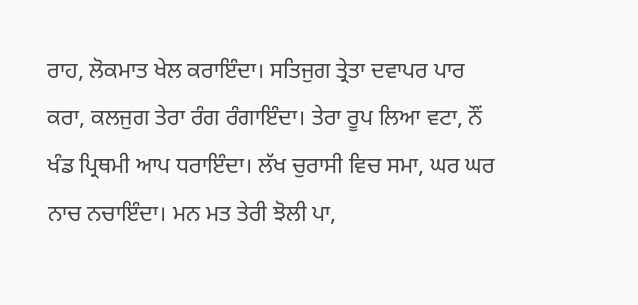ਰਾਹ, ਲੋਕਮਾਤ ਖੇਲ ਕਰਾਇੰਦਾ। ਸਤਿਜੁਗ ਤ੍ਰੇਤਾ ਦਵਾਪਰ ਪਾਰ ਕਰਾ, ਕਲਜੁਗ ਤੇਰਾ ਰੰਗ ਰੰਗਾਇੰਦਾ। ਤੇਰਾ ਰੂਪ ਲਿਆ ਵਟਾ, ਨੌਂ ਖੰਡ ਪ੍ਰਿਥਮੀ ਆਪ ਧਰਾਇੰਦਾ। ਲੱਖ ਚੁਰਾਸੀ ਵਿਚ ਸਮਾ, ਘਰ ਘਰ ਨਾਚ ਨਚਾਇੰਦਾ। ਮਨ ਮਤ ਤੇਰੀ ਝੋਲੀ ਪਾ,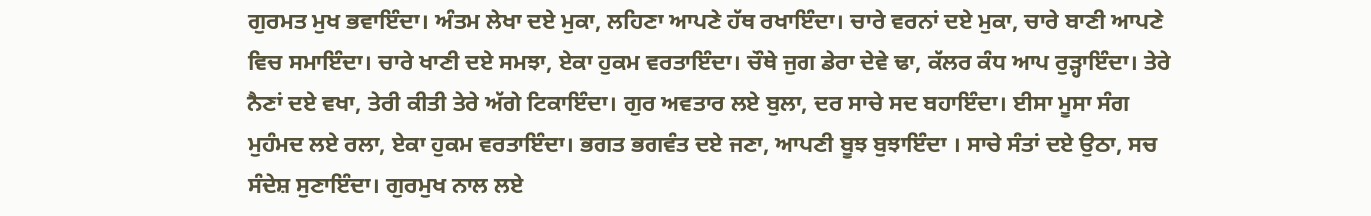ਗੁਰਮਤ ਮੁਖ ਭਵਾਇੰਦਾ। ਅੰਤਮ ਲੇਖਾ ਦਏ ਮੁਕਾ, ਲਹਿਣਾ ਆਪਣੇ ਹੱਥ ਰਖਾਇੰਦਾ। ਚਾਰੇ ਵਰਨਾਂ ਦਏ ਮੁਕਾ, ਚਾਰੇ ਬਾਣੀ ਆਪਣੇ ਵਿਚ ਸਮਾਇੰਦਾ। ਚਾਰੇ ਖਾਣੀ ਦਏ ਸਮਝਾ, ਏਕਾ ਹੁਕਮ ਵਰਤਾਇੰਦਾ। ਚੌਥੇ ਜੁਗ ਡੇਰਾ ਦੇਵੇ ਢਾ, ਕੱਲਰ ਕੰਧ ਆਪ ਰੁੜ੍ਹਾਇੰਦਾ। ਤੇਰੇ ਨੈਣਾਂ ਦਏ ਵਖਾ, ਤੇਰੀ ਕੀਤੀ ਤੇਰੇ ਅੱਗੇ ਟਿਕਾਇੰਦਾ। ਗੁਰ ਅਵਤਾਰ ਲਏ ਬੁਲਾ, ਦਰ ਸਾਚੇ ਸਦ ਬਹਾਇੰਦਾ। ਈਸਾ ਮੂਸਾ ਸੰਗ ਮੁਹੰਮਦ ਲਏ ਰਲਾ, ਏਕਾ ਹੁਕਮ ਵਰਤਾਇੰਦਾ। ਭਗਤ ਭਗਵੰਤ ਦਏ ਜਣਾ, ਆਪਣੀ ਬੂਝ ਬੁਝਾਇੰਦਾ । ਸਾਚੇ ਸੰਤਾਂ ਦਏ ਉਠਾ, ਸਚ ਸੰਦੇਸ਼ ਸੁਣਾਇੰਦਾ। ਗੁਰਮੁਖ ਨਾਲ ਲਏ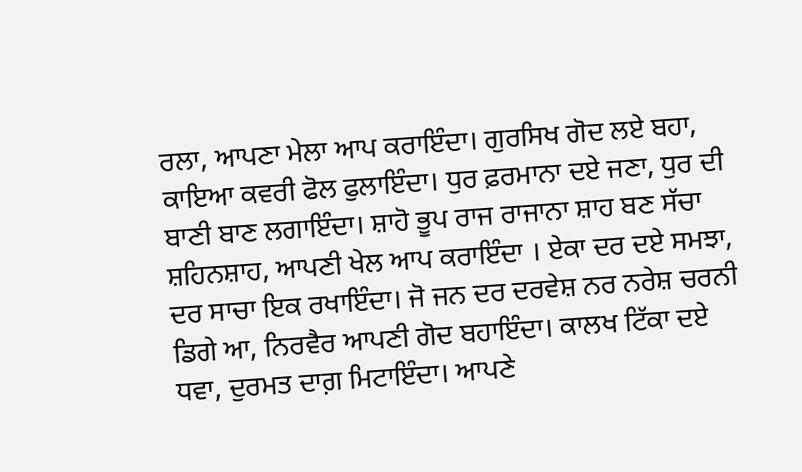ਰਲਾ, ਆਪਣਾ ਮੇਲਾ ਆਪ ਕਰਾਇੰਦਾ। ਗੁਰਸਿਖ ਗੋਦ ਲਏ ਬਹਾ, ਕਾਇਆ ਕਵਰੀ ਫੋਲ ਫੁਲਾਇੰਦਾ। ਧੁਰ ਫ਼ਰਮਾਨਾ ਦਏ ਜਣਾ, ਧੁਰ ਦੀ ਬਾਣੀ ਬਾਣ ਲਗਾਇੰਦਾ। ਸ਼ਾਹੋ ਭੂਪ ਰਾਜ ਰਾਜਾਨਾ ਸ਼ਾਹ ਬਣ ਸੱਚਾ ਸ਼ਹਿਨਸ਼ਾਹ, ਆਪਣੀ ਖੇਲ ਆਪ ਕਰਾਇੰਦਾ । ਏਕਾ ਦਰ ਦਏ ਸਮਝਾ, ਦਰ ਸਾਚਾ ਇਕ ਰਖਾਇੰਦਾ। ਜੋ ਜਨ ਦਰ ਦਰਵੇਸ਼ ਨਰ ਨਰੇਸ਼ ਚਰਨੀ ਡਿਗੇ ਆ, ਨਿਰਵੈਰ ਆਪਣੀ ਗੋਦ ਬਹਾਇੰਦਾ। ਕਾਲਖ ਟਿੱਕਾ ਦਏ ਧਵਾ, ਦੁਰਮਤ ਦਾਗ਼ ਮਿਟਾਇੰਦਾ। ਆਪਣੇ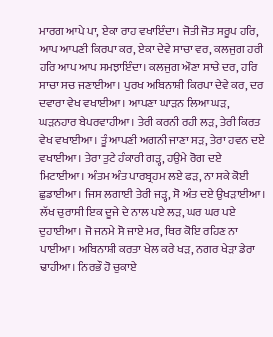ਮਾਰਗ ਆਪੇ ਪਾ, ਏਕਾ ਰਾਹ ਵਖਾਇੰਦਾ। ਜੋਤੀ ਜੋਤ ਸਰੂਪ ਹਰਿ, ਆਪ ਆਪਣੀ ਕਿਰਪਾ ਕਰ, ਏਕਾ ਦੇਵੇ ਸਾਚਾ ਵਰ, ਕਲਜੁਗ ਹਰੀ ਹਰਿ ਆਪ ਆਪ ਸਮਝਾਇੰਦਾ। ਕਲਜੁਗ ਔਣਾ ਸਾਚੇ ਦਰ, ਹਰਿ ਸਾਚਾ ਸਚ ਜਣਾਈਆ। ਪੁਰਖ ਅਬਿਨਾਸ਼ੀ ਕਿਰਪਾ ਦੇਵੇ ਕਰ, ਦਰ ਦਵਾਰਾ ਵੇਖ ਵਖਾਈਆ। ਆਪਣਾ ਘਾੜਨ ਲਿਆ ਘੜ, ਘੜਨਹਾਰ ਬੇਪਰਵਾਹੀਆ। ਤੇਰੀ ਕਰਨੀ ਰਹੀ ਲੜ, ਤੇਰੀ ਕਿਰਤ ਵੇਖ ਵਖਾਈਆ। ਤੂੰ ਆਪਣੀ ਅਗਨੀ ਜਾਣਾ ਸੜ, ਤੇਰਾ ਹਵਨ ਦਏ ਵਖਾਈਆ। ਤੇਰਾ ਤੁਟੇ ਹੰਕਾਰੀ ਗੜ੍ਹ, ਹਉਮੇ ਰੋਗ ਦਏ ਮਿਟਾਈਆ। ਅੰਤਮ ਅੰਤ ਪਾਰਬ੍ਰਹਮ ਲਏ ਫੜ, ਨਾ ਸਕੇ ਕੋਈ ਛੁਡਾਈਆ। ਜਿਸ ਲਗਾਈ ਤੇਰੀ ਜੜ੍ਹ, ਸੋ ਅੰਤ ਦਏ ਉਖੜਾਈਆ। ਲੱਖ ਚੁਰਾਸੀ ਇਕ ਦੂਜੇ ਦੇ ਨਾਲ ਪਏ ਲੜ, ਘਰ ਘਰ ਪਏ ਦੁਹਾਈਆ। ਜੋ ਜਨਮੇ ਸੋ ਜਾਏ ਮਰ, ਥਿਰ ਕੋਇ ਰਹਿਣ ਨਾ ਪਾਈਆ। ਅਬਿਨਾਸ਼ੀ ਕਰਤਾ ਖੇਲ ਕਰੇ ਖੜ, ਨਗਰ ਖੇੜਾ ਡੇਰਾ ਢਾਹੀਆ। ਨਿਰਭੌ ਹੋ ਚੁਕਾਏ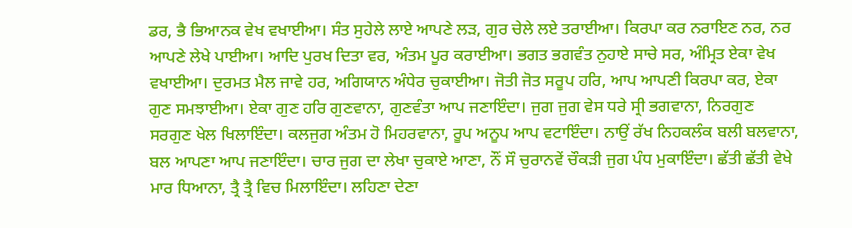ਡਰ, ਭੈ ਭਿਆਨਕ ਵੇਖ ਵਖਾਈਆ। ਸੰਤ ਸੁਹੇਲੇ ਲਾਏ ਆਪਣੇ ਲੜ, ਗੁਰ ਚੇਲੇ ਲਏ ਤਰਾਈਆ। ਕਿਰਪਾ ਕਰ ਨਰਾਇਣ ਨਰ, ਨਰ ਆਪਣੇ ਲੇਖੇ ਪਾਈਆ। ਆਦਿ ਪੁਰਖ ਦਿਤਾ ਵਰ, ਅੰਤਮ ਪੂਰ ਕਰਾਈਆ। ਭਗਤ ਭਗਵੰਤ ਨੁਹਾਏ ਸਾਚੇ ਸਰ, ਅੰਮ੍ਰਿਤ ਏਕਾ ਵੇਖ ਵਖਾਈਆ। ਦੁਰਮਤ ਮੈਲ ਜਾਵੇ ਹਰ, ਅਗਿਯਾਨ ਅੰਧੇਰ ਚੁਕਾਈਆ। ਜੋਤੀ ਜੋਤ ਸਰੂਪ ਹਰਿ, ਆਪ ਆਪਣੀ ਕਿਰਪਾ ਕਰ, ਏਕਾ ਗੁਣ ਸਮਝਾਈਆ। ਏਕਾ ਗੁਣ ਹਰਿ ਗੁਣਵਾਨਾ, ਗੁਣਵੰਤਾ ਆਪ ਜਣਾਇੰਦਾ। ਜੁਗ ਜੁਗ ਵੇਸ ਧਰੇ ਸ੍ਰੀ ਭਗਵਾਨਾ, ਨਿਰਗੁਣ ਸਰਗੁਣ ਖੇਲ ਖਿਲਾਇੰਦਾ। ਕਲਜੁਗ ਅੰਤਮ ਹੋ ਮਿਹਰਵਾਨਾ, ਰੂਪ ਅਨੂਪ ਆਪ ਵਟਾਇੰਦਾ। ਨਾਉਂ ਰੱਖ ਨਿਹਕਲੰਕ ਬਲੀ ਬਲਵਾਨਾ, ਬਲ ਆਪਣਾ ਆਪ ਜਣਾਇੰਦਾ। ਚਾਰ ਜੁਗ ਦਾ ਲੇਖਾ ਚੁਕਾਏ ਆਣਾ, ਨੌਂ ਸੌ ਚੁਰਾਨਵੇਂ ਚੌਕੜੀ ਜੁਗ ਪੰਧ ਮੁਕਾਇੰਦਾ। ਛੱਤੀ ਛੱਤੀ ਵੇਖੇ ਮਾਰ ਧਿਆਨਾ, ਤ੍ਰੈ ਤ੍ਰੈ ਵਿਚ ਮਿਲਾਇੰਦਾ। ਲਹਿਣਾ ਦੇਣਾ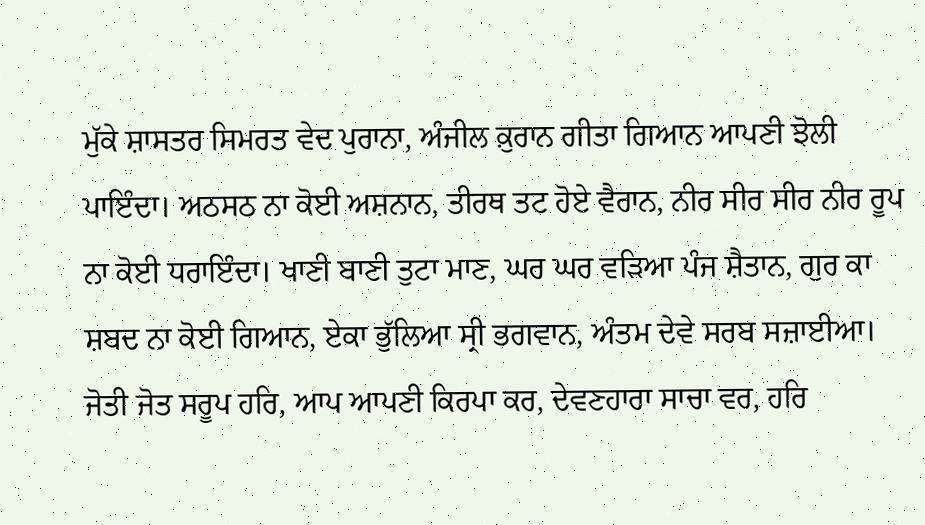ਮੁੱਕੇ ਸ਼ਾਸਤਰ ਸਿਮਰਤ ਵੇਦ ਪੁਰਾਨਾ, ਅੰਜੀਲ ਕ਼ੁਰਾਨ ਗੀਤਾ ਗਿਆਨ ਆਪਣੀ ਝੋਲੀ ਪਾਇੰਦਾ। ਅਠਸਠ ਨਾ ਕੋਈ ਅਸ਼ਨਾਨ, ਤੀਰਥ ਤਟ ਹੋਏ ਵੈਰਾਨ, ਨੀਰ ਸੀਰ ਸੀਰ ਨੀਰ ਰੂਪ ਨਾ ਕੋਈ ਧਰਾਇੰਦਾ। ਖਾਣੀ ਬਾਣੀ ਤੁਟਾ ਮਾਣ, ਘਰ ਘਰ ਵੜਿਆ ਪੰਜ ਸ਼ੈਤਾਨ, ਗੁਰ ਕਾ ਸ਼ਬਦ ਨਾ ਕੋਈ ਗਿਆਨ, ਏਕਾ ਭੁੱਲਿਆ ਸ੍ਰੀ ਭਗਵਾਨ, ਅੰਤਮ ਦੇਵੇ ਸਰਬ ਸਜ਼ਾਈਆ। ਜੋਤੀ ਜੋਤ ਸਰੂਪ ਹਰਿ, ਆਪ ਆਪਣੀ ਕਿਰਪਾ ਕਰ, ਦੇਵਣਹਾਰਾ ਸਾਚਾ ਵਰ, ਹਰਿ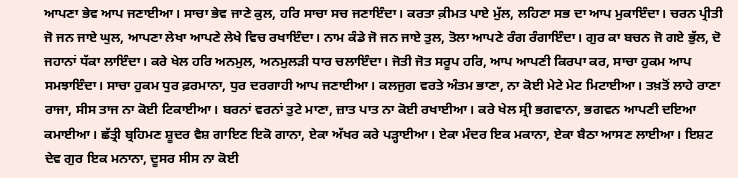ਆਪਣਾ ਭੇਵ ਆਪ ਜਣਾਈਆ। ਸਾਚਾ ਭੇਵ ਜਾਣੇ ਕੁਲ, ਹਰਿ ਸਾਚਾ ਸਚ ਜਣਾਇੰਦਾ। ਕਰਤਾ ਕ਼ੀਮਤ ਪਾਏ ਮੁੱਲ, ਲਹਿਣਾ ਸਭ ਦਾ ਆਪ ਮੁਕਾਇੰਦਾ। ਚਰਨ ਪ੍ਰੀਤੀ ਜੋ ਜਨ ਜਾਏ ਘੁਲ, ਆਪਣਾ ਲੇਖਾ ਆਪਣੇ ਲੇਖੇ ਵਿਚ ਰਖਾਇੰਦਾ। ਨਾਮ ਕੰਡੇ ਜੋ ਜਨ ਜਾਏ ਤੁਲ, ਤੋਲਾ ਆਪਣੇ ਰੰਗ ਰੰਗਾਇੰਦਾ। ਗੁਰ ਕਾ ਬਚਨ ਜੋ ਗਏ ਭੁੱਲ, ਦੋ ਜਹਾਨਾਂ ਧੱਕਾ ਲਾਇੰਦਾ। ਕਰੇ ਖੇਲ ਹਰਿ ਅਨਮੁਲ, ਅਨਮੁਲੜੀ ਧਾਰ ਚਲਾਇੰਦਾ। ਜੋਤੀ ਜੋਤ ਸਰੂਪ ਹਰਿ, ਆਪ ਆਪਣੀ ਕਿਰਪਾ ਕਰ, ਸਾਚਾ ਹੁਕਮ ਆਪ ਸਮਝਾਇੰਦਾ। ਸਾਚਾ ਹੁਕਮ ਧੁਰ ਫ਼ਰਮਾਨਾ, ਧੁਰ ਦਰਗਾਹੀ ਆਪ ਜਣਾਈਆ। ਕਲਜੁਗ ਵਰਤੇ ਅੰਤਮ ਭਾਣਾ, ਨਾ ਕੋਈ ਮੇਟੇ ਮੇਟ ਮਿਟਾਈਆ। ਤਖ਼ਤੋਂ ਲਾਹੇ ਰਾਣਾ ਰਾਜਾ, ਸੀਸ ਤਾਜ ਨਾ ਕੋਈ ਟਿਕਾਈਆ। ਬਰਨਾਂ ਵਰਨਾਂ ਤੁਟੇ ਮਾਣਾ, ਜ਼ਾਤ ਪਾਤ ਨਾ ਕੋਈ ਰਖਾਈਆ। ਕਰੇ ਖੇਲ ਸ੍ਰੀ ਭਗਵਾਨਾ, ਭਗਵਨ ਆਪਣੀ ਦਇਆ ਕਮਾਈਆ। ਛੱਤ੍ਰੀ ਬ੍ਰਹਿਮਣ ਸ਼ੂਦਰ ਵੈਸ਼ ਗਾਇਣ ਇਕੋ ਗਾਨਾ, ਏਕਾ ਅੱਖਰ ਕਰੇ ਪੜ੍ਹਾਈਆ। ਏਕਾ ਮੰਦਰ ਇਕ ਮਕਾਨਾ, ਏਕਾ ਬੈਠਾ ਆਸਣ ਲਾਈਆ। ਇਸ਼ਟ ਦੇਵ ਗੁਰ ਇਕ ਮਨਾਨਾ, ਦੂਸਰ ਸੀਸ ਨਾ ਕੋਈ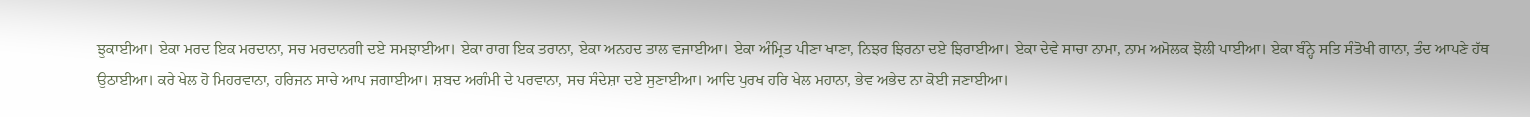ਝੁਕਾਈਆ। ਏਕਾ ਮਰਦ ਇਕ ਮਰਦਾਨਾ, ਸਚ ਮਰਦਾਨਗੀ ਦਏ ਸਮਝਾਈਆ। ਏਕਾ ਰਾਗ ਇਕ ਤਰਾਨਾ, ਏਕਾ ਅਨਹਦ ਤਾਲ ਵਜਾਈਆ। ਏਕਾ ਅੰਮ੍ਰਿਤ ਪੀਣਾ ਖਾਣਾ, ਨਿਝਰ ਝਿਰਨਾ ਦਏ ਝਿਰਾਈਆ। ਏਕਾ ਦੇਵੇ ਸਾਚਾ ਨਾਮਾ, ਨਾਮ ਅਮੋਲਕ ਝੋਲੀ ਪਾਈਆ। ਏਕਾ ਬੰਨ੍ਹੇ ਸਤਿ ਸੰਤੋਖੀ ਗਾਨਾ, ਤੰਦ ਆਪਣੇ ਹੱਥ ਉਠਾਈਆ। ਕਰੇ ਖੇਲ ਹੋ ਮਿਹਰਵਾਨਾ, ਹਰਿਜਨ ਸਾਚੇ ਆਪ ਜਗਾਈਆ। ਸ਼ਬਦ ਅਗੰਮੀ ਦੇ ਪਰਵਾਨਾ, ਸਚ ਸੰਦੇਸ਼ਾ ਦਏ ਸੁਣਾਈਆ। ਆਦਿ ਪੁਰਖ ਹਰਿ ਖੇਲ ਮਹਾਨਾ, ਭੇਵ ਅਭੇਦ ਨਾ ਕੋਈ ਜਣਾਈਆ।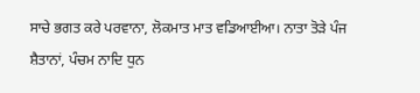ਸਾਚੇ ਭਗਤ ਕਰੇ ਪਰਵਾਨਾ, ਲੋਕਮਾਤ ਮਾਤ ਵਡਿਆਈਆ। ਨਾਤਾ ਤੋੜੇ ਪੰਜ ਸ਼ੈਤਾਨਾਂ, ਪੰਚਮ ਨਾਦਿ ਧੁਨ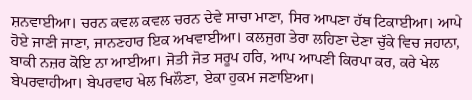ਸ਼ਨਵਾਈਆ। ਚਰਨ ਕਵਲ ਕਵਲ ਚਰਨ ਦੇਵੇ ਸਾਚਾ ਮਾਣਾ, ਸਿਰ ਆਪਣਾ ਹੱਥ ਟਿਕਾਈਆ। ਆਪੇ ਹੋਏ ਜਾਣੀ ਜਾਣਾ, ਜਾਨਣਹਾਰ ਇਕ ਅਖਵਾਈਆ। ਕਲਜੁਗ ਤੇਰਾ ਲਹਿਣਾ ਦੇਣਾ ਚੁੱਕੇ ਵਿਚ ਜਹਾਨਾ, ਬਾਕੀ ਨਜ਼ਰ ਕੋਇ ਨਾ ਆਈਆ। ਜੋਤੀ ਜੋਤ ਸਰੂਪ ਹਰਿ, ਆਪ ਆਪਣੀ ਕਿਰਪਾ ਕਰ, ਕਰੇ ਖੇਲ ਬੇਪਰਵਾਹੀਆ। ਬੇਪਰਵਾਹ ਖੇਲ ਖਿਲੌਣਾ, ਏਕਾ ਹੁਕਮ ਜਣਾਇਆ।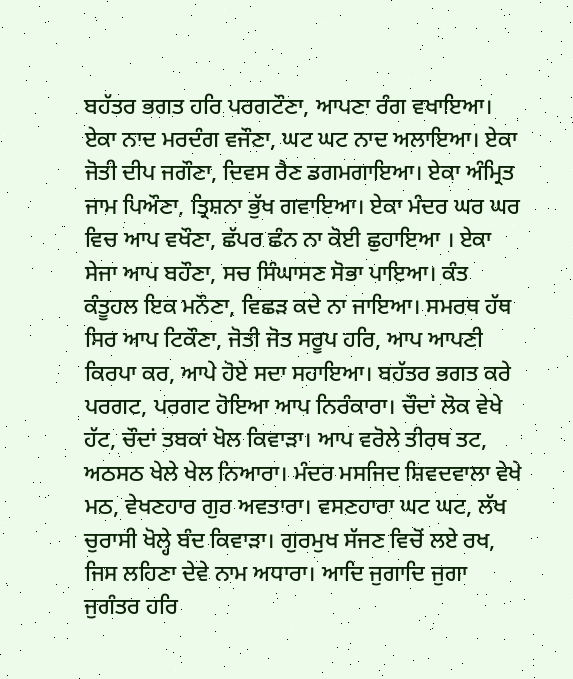ਬਹੱਤਰ ਭਗਤ ਹਰਿ ਪਰਗਟੌਣਾ, ਆਪਣਾ ਰੰਗ ਵਖਾਇਆ। ਏਕਾ ਨਾਦ ਮਰਦੰਗ ਵਜੌਣਾ, ਘਟ ਘਟ ਨਾਦ ਅਲਾਇਆ। ਏਕਾ ਜੋਤੀ ਦੀਪ ਜਗੌਣਾ, ਦਿਵਸ ਰੈਣ ਡਗਮਗਾਇਆ। ਏਕਾ ਅੰਮ੍ਰਿਤ ਜਾਮ ਪਿਔਣਾ, ਤ੍ਰਿਸ਼ਨਾ ਭੁੱਖ ਗਵਾਇਆ। ਏਕਾ ਮੰਦਰ ਘਰ ਘਰ ਵਿਚ ਆਪ ਵਖੌਣਾ, ਛੱਪਰ ਛੰਨ ਨਾ ਕੋਈ ਛੁਹਾਇਆ । ਏਕਾ ਸੇਜਾ ਆਪ ਬਹੌਣਾ, ਸਚ ਸਿੰਘਾਸਣ ਸੋਭਾ ਪਾਇਆ। ਕੰਤ ਕੰਤੂਹਲ ਇਕ ਮਨੌਣਾ, ਵਿਛੜ ਕਦੇ ਨਾ ਜਾਇਆ। ਸਮਰਥ ਹੱਥ ਸਿਰ ਆਪ ਟਿਕੌਣਾ, ਜੋਤੀ ਜੋਤ ਸਰੂਪ ਹਰਿ, ਆਪ ਆਪਣੀ ਕਿਰਪਾ ਕਰ, ਆਪੇ ਹੋਏ ਸਦਾ ਸਹਾਇਆ। ਬਹੱਤਰ ਭਗਤ ਕਰੇ ਪਰਗਟ, ਪਰਗਟ ਹੋਇਆ ਆਪ ਨਿਰੰਕਾਰਾ। ਚੌਦਾਂ ਲੋਕ ਵੇਖੇ ਹੱਟ, ਚੌਦਾਂ ਤਬਕਾਂ ਖੋਲ ਕਿਵਾੜਾ। ਆਪ ਵਰੋਲੇ ਤੀਰਥ ਤਟ, ਅਠਸਠ ਖੇਲੇ ਖੇਲ ਨਿਆਰਾ। ਮੰਦਰ ਮਸਜਿਦ ਸ਼ਿਵਦਵਾਲਾ ਵੇਖੇ ਮਠ, ਵੇਖਣਹਾਰ ਗੁਰ ਅਵਤਾਰਾ। ਵਸਣਹਾਰਾ ਘਟ ਘਟ, ਲੱਖ ਚੁਰਾਸੀ ਖੋਲ੍ਹੇ ਬੰਦ ਕਿਵਾੜਾ। ਗੁਰਮੁਖ ਸੱਜਣ ਵਿਚੋਂ ਲਏ ਰਖ, ਜਿਸ ਲਹਿਣਾ ਦੇਵੇ ਨਾਮ ਅਧਾਰਾ। ਆਦਿ ਜੁਗਾਦਿ ਜੁਗਾ ਜੁਗੰਤਰ ਹਰਿ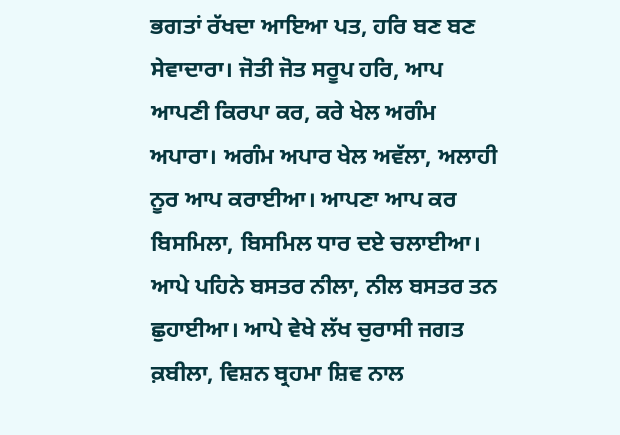ਭਗਤਾਂ ਰੱਖਦਾ ਆਇਆ ਪਤ, ਹਰਿ ਬਣ ਬਣ ਸੇਵਾਦਾਰਾ। ਜੋਤੀ ਜੋਤ ਸਰੂਪ ਹਰਿ, ਆਪ ਆਪਣੀ ਕਿਰਪਾ ਕਰ, ਕਰੇ ਖੇਲ ਅਗੰਮ ਅਪਾਰਾ। ਅਗੰਮ ਅਪਾਰ ਖੇਲ ਅਵੱਲਾ, ਅਲਾਹੀ ਨੂਰ ਆਪ ਕਰਾਈਆ। ਆਪਣਾ ਆਪ ਕਰ ਬਿਸਮਿਲਾ, ਬਿਸਮਿਲ ਧਾਰ ਦਏ ਚਲਾਈਆ। ਆਪੇ ਪਹਿਨੇ ਬਸਤਰ ਨੀਲਾ, ਨੀਲ ਬਸਤਰ ਤਨ ਛੁਹਾਈਆ। ਆਪੇ ਵੇਖੇ ਲੱਖ ਚੁਰਾਸੀ ਜਗਤ ਕ਼ਬੀਲਾ, ਵਿਸ਼ਨ ਬ੍ਰਹਮਾ ਸ਼ਿਵ ਨਾਲ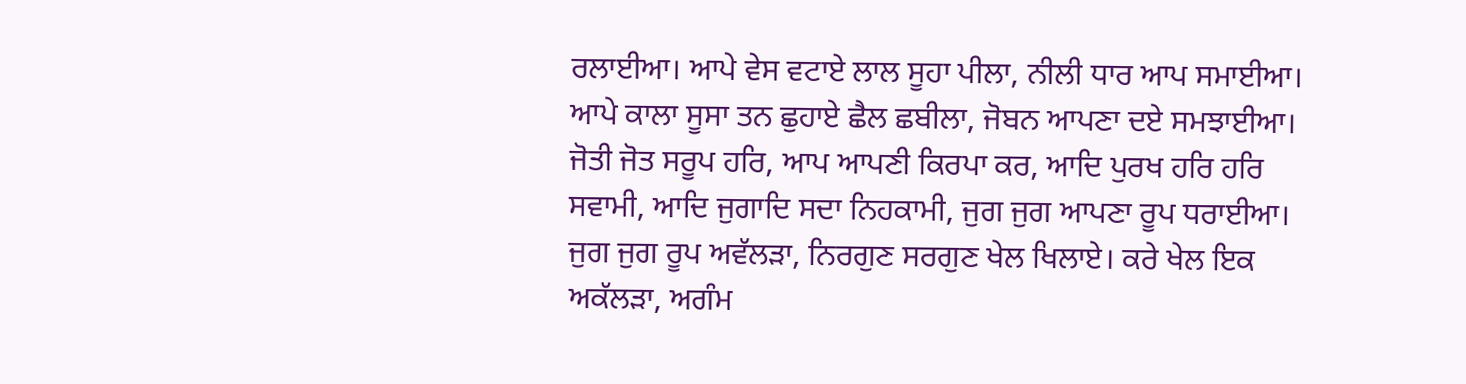ਰਲਾਈਆ। ਆਪੇ ਵੇਸ ਵਟਾਏ ਲਾਲ ਸੂਹਾ ਪੀਲਾ, ਨੀਲੀ ਧਾਰ ਆਪ ਸਮਾਈਆ। ਆਪੇ ਕਾਲਾ ਸੂਸਾ ਤਨ ਛੁਹਾਏ ਛੈਲ ਛਬੀਲਾ, ਜੋਬਨ ਆਪਣਾ ਦਏ ਸਮਝਾਈਆ। ਜੋਤੀ ਜੋਤ ਸਰੂਪ ਹਰਿ, ਆਪ ਆਪਣੀ ਕਿਰਪਾ ਕਰ, ਆਦਿ ਪੁਰਖ ਹਰਿ ਹਰਿ ਸਵਾਮੀ, ਆਦਿ ਜੁਗਾਦਿ ਸਦਾ ਨਿਹਕਾਮੀ, ਜੁਗ ਜੁਗ ਆਪਣਾ ਰੂਪ ਧਰਾਈਆ। ਜੁਗ ਜੁਗ ਰੂਪ ਅਵੱਲੜਾ, ਨਿਰਗੁਣ ਸਰਗੁਣ ਖੇਲ ਖਿਲਾਏ। ਕਰੇ ਖੇਲ ਇਕ ਅਕੱਲੜਾ, ਅਗੰਮ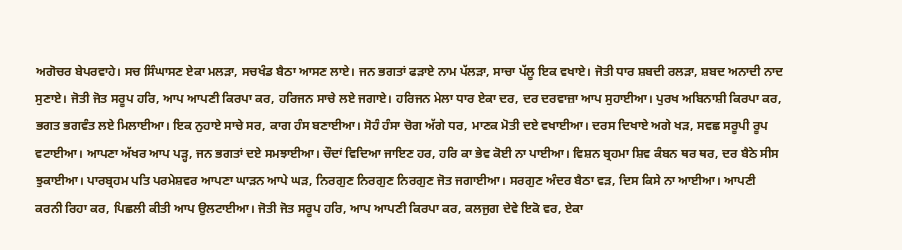ਅਗੋਚਰ ਬੇਪਰਵਾਹੇ। ਸਚ ਸਿੰਘਾਸਣ ਏਕਾ ਮਲੜਾ, ਸਚਖੰਡ ਬੈਠਾ ਆਸਣ ਲਾਏ। ਜਨ ਭਗਤਾਂ ਫੜਾਏ ਨਾਮ ਪੱਲੜਾ, ਸਾਚਾ ਪੱਲੂ ਇਕ ਵਖਾਏ। ਜੋਤੀ ਧਾਰ ਸ਼ਬਦੀ ਰਲੜਾ, ਸ਼ਬਦ ਅਨਾਦੀ ਨਾਦ ਸੁਣਾਏ। ਜੋਤੀ ਜੋਤ ਸਰੂਪ ਹਰਿ, ਆਪ ਆਪਣੀ ਕਿਰਪਾ ਕਰ, ਹਰਿਜਨ ਸਾਚੇ ਲਏ ਜਗਾਏ। ਹਰਿਜਨ ਮੇਲਾ ਧਾਰ ਏਕਾ ਦਰ, ਦਰ ਦਰਵਾਜ਼ਾ ਆਪ ਸੁਹਾਈਆ। ਪੁਰਖ ਅਬਿਨਾਸ਼ੀ ਕਿਰਪਾ ਕਰ, ਭਗਤ ਭਗਵੰਤ ਲਏ ਮਿਲਾਈਆ। ਇਕ ਨੁਹਾਏ ਸਾਚੇ ਸਰ, ਕਾਗ ਹੰਸ ਬਣਾਈਆ। ਸੋਹੰ ਹੰਸਾ ਚੋਗ ਅੱਗੇ ਧਰ, ਮਾਣਕ ਮੋਤੀ ਦਏ ਵਖਾਈਆ। ਦਰਸ ਦਿਖਾਏ ਅਗੇ ਖੜ, ਸਵਛ ਸਰੂਪੀ ਰੂਪ ਵਟਾਈਆ। ਆਪਣਾ ਅੱਖਰ ਆਪ ਪੜ੍ਹ, ਜਨ ਭਗਤਾਂ ਦਏ ਸਮਝਾਈਆ। ਚੌਦਾਂ ਵਿਦਿਆ ਜਾਇਣ ਹਰ, ਹਰਿ ਕਾ ਭੇਵ ਕੋਈ ਨਾ ਪਾਈਆ। ਵਿਸ਼ਨ ਬ੍ਰਹਮਾ ਸ਼ਿਵ ਕੰਬਨ ਥਰ ਥਰ, ਦਰ ਬੈਠੇ ਸੀਸ ਝੁਕਾਈਆ। ਪਾਰਬ੍ਰਹਮ ਪਤਿ ਪਰਮੇਸ਼ਵਰ ਆਪਣਾ ਘਾੜਨ ਆਪੇ ਘੜ, ਨਿਰਗੁਣ ਨਿਰਗੁਣ ਨਿਰਗੁਣ ਜੋਤ ਜਗਾਈਆ। ਸਰਗੁਣ ਅੰਦਰ ਬੈਠਾ ਵੜ, ਦਿਸ ਕਿਸੇ ਨਾ ਆਈਆ। ਆਪਣੀ ਕਰਨੀ ਰਿਹਾ ਕਰ, ਪਿਛਲੀ ਕੀਤੀ ਆਪ ਉਲਟਾਈਆ। ਜੋਤੀ ਜੋਤ ਸਰੂਪ ਹਰਿ, ਆਪ ਆਪਣੀ ਕਿਰਪਾ ਕਰ, ਕਲਜੁਗ ਦੇਵੇ ਇਕੋ ਵਰ, ਏਕਾ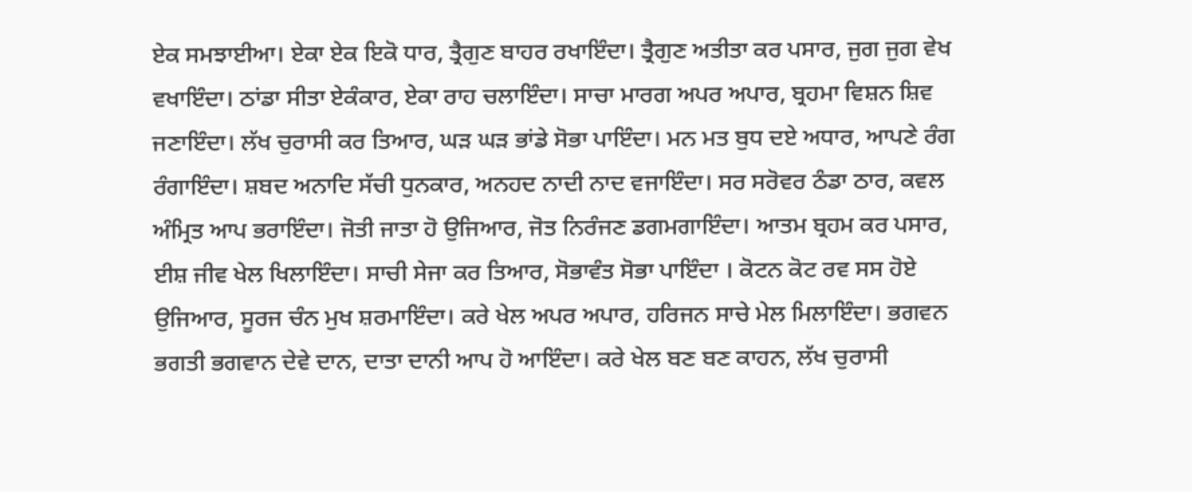ਏਕ ਸਮਝਾਈਆ। ਏਕਾ ਏਕ ਇਕੋ ਧਾਰ, ਤ੍ਰੈਗੁਣ ਬਾਹਰ ਰਖਾਇੰਦਾ। ਤ੍ਰੈਗੁਣ ਅਤੀਤਾ ਕਰ ਪਸਾਰ, ਜੁਗ ਜੁਗ ਵੇਖ ਵਖਾਇੰਦਾ। ਠਾਂਡਾ ਸੀਤਾ ਏਕੰਕਾਰ, ਏਕਾ ਰਾਹ ਚਲਾਇੰਦਾ। ਸਾਚਾ ਮਾਰਗ ਅਪਰ ਅਪਾਰ, ਬ੍ਰਹਮਾ ਵਿਸ਼ਨ ਸ਼ਿਵ ਜਣਾਇੰਦਾ। ਲੱਖ ਚੁਰਾਸੀ ਕਰ ਤਿਆਰ, ਘੜ ਘੜ ਭਾਂਡੇ ਸੋਭਾ ਪਾਇੰਦਾ। ਮਨ ਮਤ ਬੁਧ ਦਏ ਅਧਾਰ, ਆਪਣੇ ਰੰਗ ਰੰਗਾਇੰਦਾ। ਸ਼ਬਦ ਅਨਾਦਿ ਸੱਚੀ ਧੁਨਕਾਰ, ਅਨਹਦ ਨਾਦੀ ਨਾਦ ਵਜਾਇੰਦਾ। ਸਰ ਸਰੋਵਰ ਠੰਡਾ ਠਾਰ, ਕਵਲ ਅੰਮ੍ਰਿਤ ਆਪ ਭਰਾਇੰਦਾ। ਜੋਤੀ ਜਾਤਾ ਹੋ ਉਜਿਆਰ, ਜੋਤ ਨਿਰੰਜਣ ਡਗਮਗਾਇੰਦਾ। ਆਤਮ ਬ੍ਰਹਮ ਕਰ ਪਸਾਰ, ਈਸ਼ ਜੀਵ ਖੇਲ ਖਿਲਾਇੰਦਾ। ਸਾਚੀ ਸੇਜਾ ਕਰ ਤਿਆਰ, ਸੋਭਾਵੰਤ ਸੋਭਾ ਪਾਇੰਦਾ । ਕੋਟਨ ਕੋਟ ਰਵ ਸਸ ਹੋਏ ਉਜਿਆਰ, ਸੂਰਜ ਚੰਨ ਮੁਖ ਸ਼ਰਮਾਇੰਦਾ। ਕਰੇ ਖੇਲ ਅਪਰ ਅਪਾਰ, ਹਰਿਜਨ ਸਾਚੇ ਮੇਲ ਮਿਲਾਇੰਦਾ। ਭਗਵਨ ਭਗਤੀ ਭਗਵਾਨ ਦੇਵੇ ਦਾਨ, ਦਾਤਾ ਦਾਨੀ ਆਪ ਹੋ ਆਇੰਦਾ। ਕਰੇ ਖੇਲ ਬਣ ਬਣ ਕਾਹਨ, ਲੱਖ ਚੁਰਾਸੀ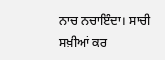ਨਾਚ ਨਚਾਇੰਦਾ। ਸਾਚੀ ਸਖ਼ੀਆਂ ਕਰ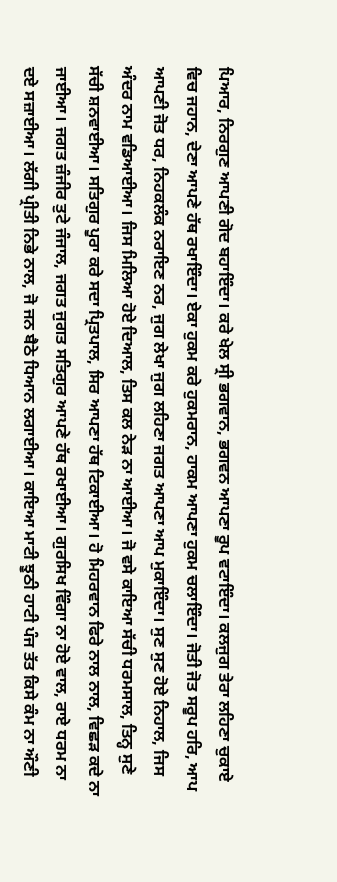ਪਿਆਰ, ਨਿਰਗੁਣ ਆਪਣੀ ਗੋਦ ਬਹਾਇੰਦਾ। ਕਰੇ ਖੇਲ ਸ੍ਰੀ ਭਗਵਾਨ, ਭਗਵਨ ਆਪਣਾ ਰੂਪ ਵਟਾਇੰਦਾ। ਕਲਜੁਗ ਤੇਰਾ ਲਹਿਣਾ ਚੁਕਾਏ ਵਿਚ ਜਹਾਨ, ਦੇਣਾ ਆਪਣੇ ਹੱਥ ਰਖਾਇੰਦਾ। ਏਕਾ ਹੁਕਮ ਕਰੇ ਹੁਕਮਰਾਨ, ਹਾਕਮ ਆਪਣਾ ਹੁਕਮ ਚਲਾਇੰਦਾ। ਜੋਤੀ ਜੋਤ ਸਰੂਪ ਹਰਿ, ਆਪ ਆਪਣੀ ਜੋਤ ਧਰ, ਨਿਹਕਲੰਕ ਨਰਾਇਣ ਨਰ, ਜੁਗ ਲੇਖਾ ਜੁਗ ਲਹਿਣਾ ਜਗਤ ਆਪਣਾ ਆਪ ਮੁਕਾਇੰਦਾ। ਸੁਣ ਸੁਣ ਹੋਏ ਨਿਹਾਲ, ਜਿਸ ਅੰਦਰ ਨਾਮ ਵਡਿਆਈਆ। ਜਿਸ ਮਿਲਿਆ ਹੋਏ ਦਿਆਲ, ਤਿਸ ਕਲ ਨੇੜ ਨਾ ਆਈਆ। ਜੋ ਵਸੇ ਕਾਇਆ ਸੱਚੀ ਧਰਮਸਾਲ, ਤਿਨ੍ਹ ਸੁਣੇ ਸੱਚੀ ਸ਼ਨਵਾਈਆ। ਸਤਿਗੁਰ ਪੂਰਾ ਕਰੇ ਸਦਾ ਪ੍ਰਿਤਪਾਲ, ਸਿਰ ਆਪਣਾ ਹੱਥ ਟਿਕਾਈਆ। ਹੋ ਮਿਹਰਵਾਨ ਫਿਰੇ ਨਾਲ ਨਾਲ, ਵਿਛੜ ਕਦੇ ਨਾ ਜਾਈਆ। ਜਗਤ ਜ਼ੰਜੀਰ ਤੁਟੇ ਜੰਜਾਲ, ਜਗਤ ਜੁਗਤ ਸਤਿਗੁਰ ਆਪਣੇ ਹੱਥ ਰਖਾਈਆ। ਗੁਰਸਿਖ ਵਿੰਗਾ ਨਾ ਹੋਏ ਵਾਲ, ਰਾਏ ਧਰਮ ਨਾ ਦਏ ਸਜ਼ਾਈਆ। ਲੱਗੀ ਪ੍ਰੀਤੀ ਨਿਭੇ ਨਾਲ, ਜੋ ਜਨ ਬੈਠੇ ਧਿਆਨ ਲਗਾਈਆ। ਕਾਇਆ ਮਾਟੀ ਝੂਠੀ ਹਾਟੀ ਪੰਜ ਤੱਤ ਕਿਸੇ ਕੰਮ ਨਾ ਔਣੀ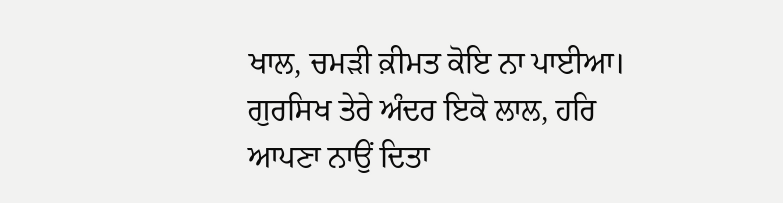ਖਾਲ, ਚਮੜੀ ਕ਼ੀਮਤ ਕੋਇ ਨਾ ਪਾਈਆ। ਗੁਰਸਿਖ ਤੇਰੇ ਅੰਦਰ ਇਕੋ ਲਾਲ, ਹਰਿ ਆਪਣਾ ਨਾਉਂ ਦਿਤਾ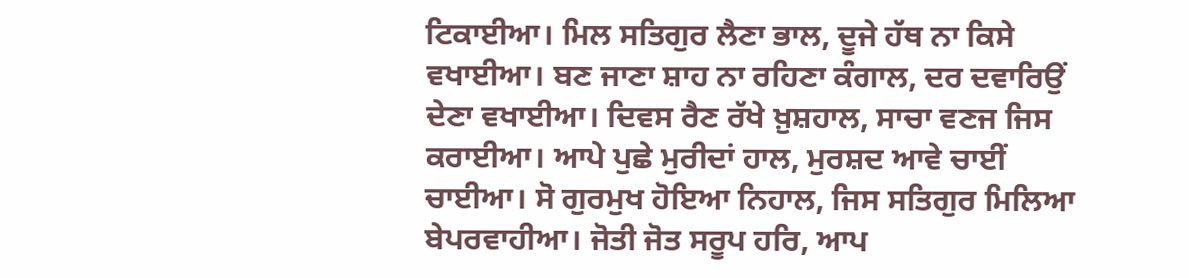ਟਿਕਾਈਆ। ਮਿਲ ਸਤਿਗੁਰ ਲੈਣਾ ਭਾਲ, ਦੂਜੇ ਹੱਥ ਨਾ ਕਿਸੇ ਵਖਾਈਆ। ਬਣ ਜਾਣਾ ਸ਼ਾਹ ਨਾ ਰਹਿਣਾ ਕੰਗਾਲ, ਦਰ ਦਵਾਰਿਉਂ ਦੇਣਾ ਵਖਾਈਆ। ਦਿਵਸ ਰੈਣ ਰੱਖੇ ਖ਼ੁਸ਼ਹਾਲ, ਸਾਚਾ ਵਣਜ ਜਿਸ ਕਰਾਈਆ। ਆਪੇ ਪੁਛੇ ਮੁਰੀਦਾਂ ਹਾਲ, ਮੁਰਸ਼ਦ ਆਵੇ ਚਾਈਂ ਚਾਈਆ। ਸੋ ਗੁਰਮੁਖ ਹੋਇਆ ਨਿਹਾਲ, ਜਿਸ ਸਤਿਗੁਰ ਮਿਲਿਆ ਬੇਪਰਵਾਹੀਆ। ਜੋਤੀ ਜੋਤ ਸਰੂਪ ਹਰਿ, ਆਪ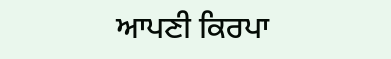ਆਪਣੀ ਕਿਰਪਾ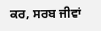ਕਰ, ਸਰਬ ਜੀਵਾਂ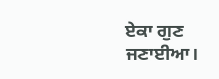ਏਕਾ ਗੁਣ ਜਣਾਈਆ।